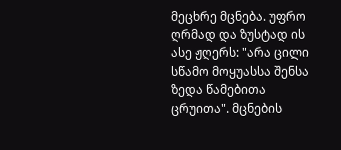მეცხრე მცნება. უფრო ღრმად და ზუსტად ის ასე ჟღერს: "არა ცილი სწამო მოყუასსა შენსა ზედა წამებითა ცრუითა". მცნების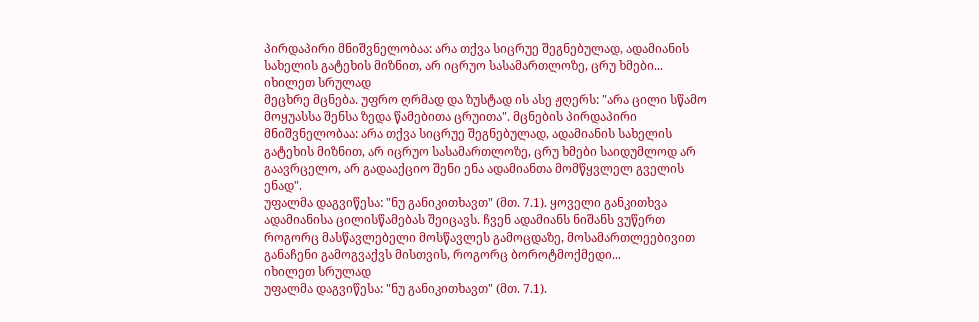პირდაპირი მნიშვნელობაა: არა თქვა სიცრუე შეგნებულად, ადამიანის სახელის გატეხის მიზნით, არ იცრუო სასამართლოზე, ცრუ ხმები...
იხილეთ სრულად
მეცხრე მცნება. უფრო ღრმად და ზუსტად ის ასე ჟღერს: "არა ცილი სწამო მოყუასსა შენსა ზედა წამებითა ცრუითა". მცნების პირდაპირი მნიშვნელობაა: არა თქვა სიცრუე შეგნებულად, ადამიანის სახელის გატეხის მიზნით, არ იცრუო სასამართლოზე, ცრუ ხმები საიდუმლოდ არ გაავრცელო, არ გადააქციო შენი ენა ადამიანთა მომწყვლელ გველის ენად".
უფალმა დაგვიწესა: "ნუ განიკითხავთ" (მთ. 7.1). ყოველი განკითხვა ადამიანისა ცილისწამებას შეიცავს. ჩვენ ადამიანს ნიშანს ვუწერთ როგორც მასწავლებელი მოსწავლეს გამოცდაზე, მოსამართლეებივით განაჩენი გამოგვაქვს მისთვის, როგორც ბოროტმოქმედი...
იხილეთ სრულად
უფალმა დაგვიწესა: "ნუ განიკითხავთ" (მთ. 7.1).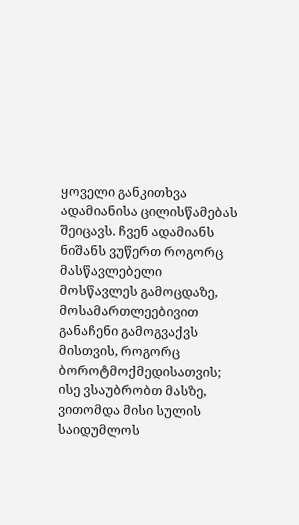ყოველი განკითხვა ადამიანისა ცილისწამებას შეიცავს. ჩვენ ადამიანს ნიშანს ვუწერთ როგორც მასწავლებელი მოსწავლეს გამოცდაზე, მოსამართლეებივით განაჩენი გამოგვაქვს მისთვის, როგორც ბოროტმოქმედისათვის; ისე ვსაუბრობთ მასზე, ვითომდა მისი სულის საიდუმლოს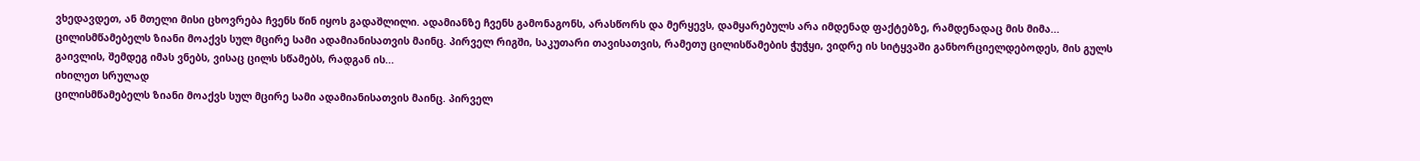ვხედავდეთ, ან მთელი მისი ცხოვრება ჩვენს წინ იყოს გადაშლილი. ადამიანზე ჩვენს გამონაგონს, არასწორს და მერყევს, დამყარებულს არა იმდენად ფაქტებზე, რამდენადაც მის მიმა...
ცილისმწამებელს ზიანი მოაქვს სულ მცირე სამი ადამიანისათვის მაინც. პირველ რიგში, საკუთარი თავისათვის, რამეთუ ცილისწამების ჭუჭყი, ვიდრე ის სიტყვაში განხორციელდებოდეს, მის გულს გაივლის, შემდეგ იმას ვნებს, ვისაც ცილს სწამებს, რადგან ის...
იხილეთ სრულად
ცილისმწამებელს ზიანი მოაქვს სულ მცირე სამი ადამიანისათვის მაინც. პირველ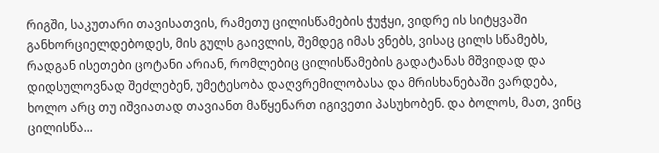რიგში, საკუთარი თავისათვის, რამეთუ ცილისწამების ჭუჭყი, ვიდრე ის სიტყვაში განხორციელდებოდეს, მის გულს გაივლის, შემდეგ იმას ვნებს, ვისაც ცილს სწამებს, რადგან ისეთები ცოტანი არიან, რომლებიც ცილისწამების გადატანას მშვიდად და დიდსულოვნად შეძლებენ, უმეტესობა დაღვრემილობასა და მრისხანებაში ვარდება, ხოლო არც თუ იშვიათად თავიანთ მაწყენართ იგივეთი პასუხობენ. და ბოლოს, მათ, ვინც ცილისწა...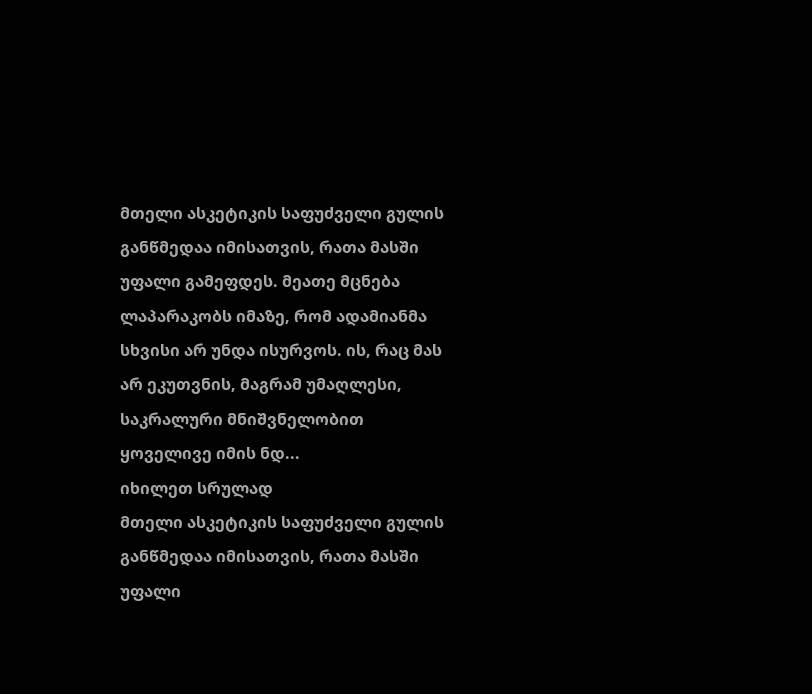მთელი ასკეტიკის საფუძველი გულის განწმედაა იმისათვის, რათა მასში უფალი გამეფდეს. მეათე მცნება ლაპარაკობს იმაზე, რომ ადამიანმა სხვისი არ უნდა ისურვოს. ის, რაც მას არ ეკუთვნის, მაგრამ უმაღლესი, საკრალური მნიშვნელობით ყოველივე იმის ნდ...
იხილეთ სრულად
მთელი ასკეტიკის საფუძველი გულის განწმედაა იმისათვის, რათა მასში უფალი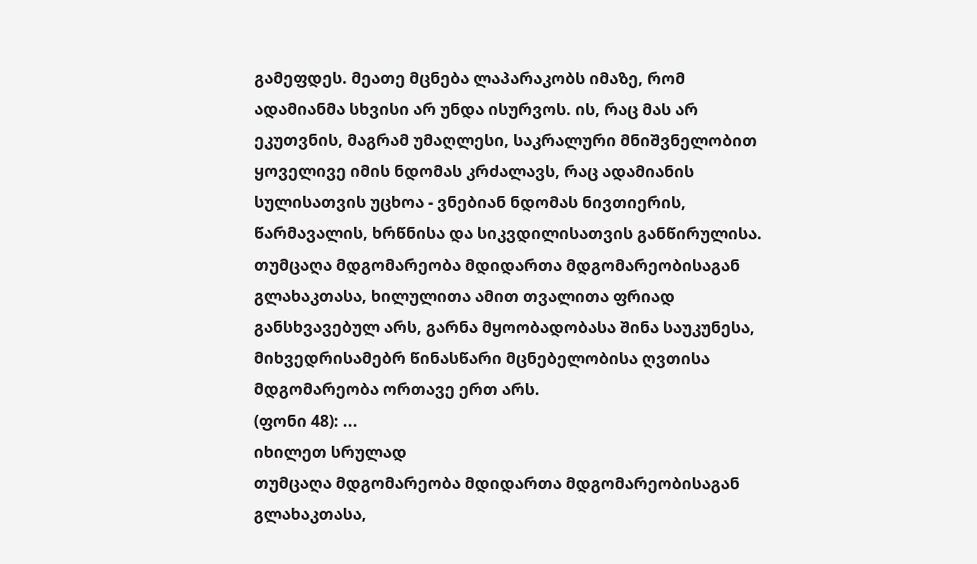გამეფდეს. მეათე მცნება ლაპარაკობს იმაზე, რომ ადამიანმა სხვისი არ უნდა ისურვოს. ის, რაც მას არ ეკუთვნის, მაგრამ უმაღლესი, საკრალური მნიშვნელობით ყოველივე იმის ნდომას კრძალავს, რაც ადამიანის სულისათვის უცხოა - ვნებიან ნდომას ნივთიერის, წარმავალის, ხრწნისა და სიკვდილისათვის განწირულისა.
თუმცაღა მდგომარეობა მდიდართა მდგომარეობისაგან გლახაკთასა, ხილულითა ამით თვალითა ფრიად განსხვავებულ არს, გარნა მყოობადობასა შინა საუკუნესა, მიხვედრისამებრ წინასწარი მცნებელობისა ღვთისა მდგომარეობა ორთავე ერთ არს.
(ფონი 48): ...
იხილეთ სრულად
თუმცაღა მდგომარეობა მდიდართა მდგომარეობისაგან გლახაკთასა,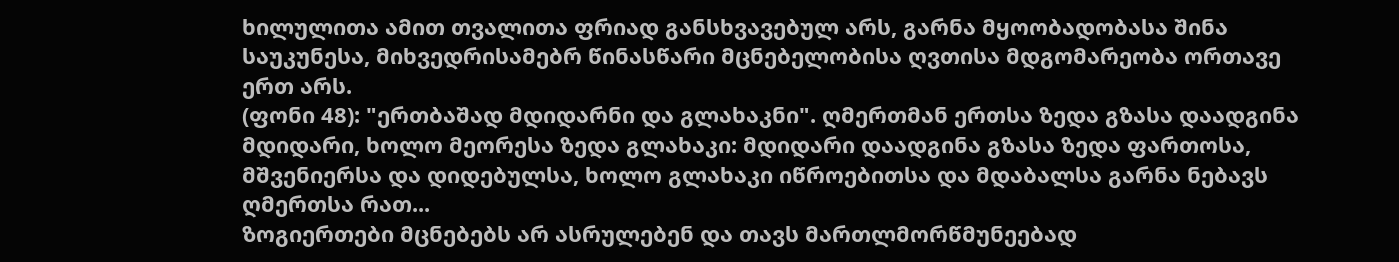ხილულითა ამით თვალითა ფრიად განსხვავებულ არს, გარნა მყოობადობასა შინა საუკუნესა, მიხვედრისამებრ წინასწარი მცნებელობისა ღვთისა მდგომარეობა ორთავე ერთ არს.
(ფონი 48): "ერთბაშად მდიდარნი და გლახაკნი". ღმერთმან ერთსა ზედა გზასა დაადგინა მდიდარი, ხოლო მეორესა ზედა გლახაკი: მდიდარი დაადგინა გზასა ზედა ფართოსა, მშვენიერსა და დიდებულსა, ხოლო გლახაკი იწროებითსა და მდაბალსა გარნა ნებავს ღმერთსა რათ...
ზოგიერთები მცნებებს არ ასრულებენ და თავს მართლმორწმუნეებად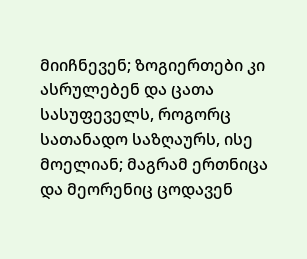მიიჩნევენ; ზოგიერთები კი ასრულებენ და ცათა სასუფეველს, როგორც სათანადო საზღაურს, ისე მოელიან; მაგრამ ერთნიცა და მეორენიც ცოდავენ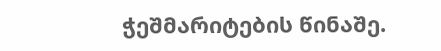ჭეშმარიტების წინაშე.